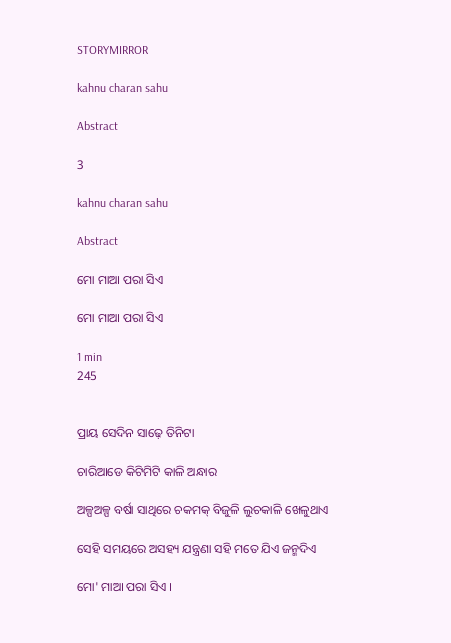STORYMIRROR

kahnu charan sahu

Abstract

3

kahnu charan sahu

Abstract

ମୋ ମାଆ ପରା ସିଏ

ମୋ ମାଆ ପରା ସିଏ

1 min
245


ପ୍ରାୟ ସେଦିନ ସାଢ଼େ ତିନିଟା

ଚାରିଆଡେ କିଟିମିଟି କାଳି ଅନ୍ଧାର

ଅଳ୍ପଅଳ୍ପ ବର୍ଷା ସାଥିରେ ଚକମକ୍ ବିଜୁଳି ଲୁଚକାଳି ଖେଳୁଥାଏ

ସେହି ସମୟରେ ଅସହ୍ୟ ଯନ୍ତ୍ରଣା ସହି ମତେ ଯିଏ ଜନ୍ମଦିଏ

ମୋ' ମାଆ ପରା ସିଏ ।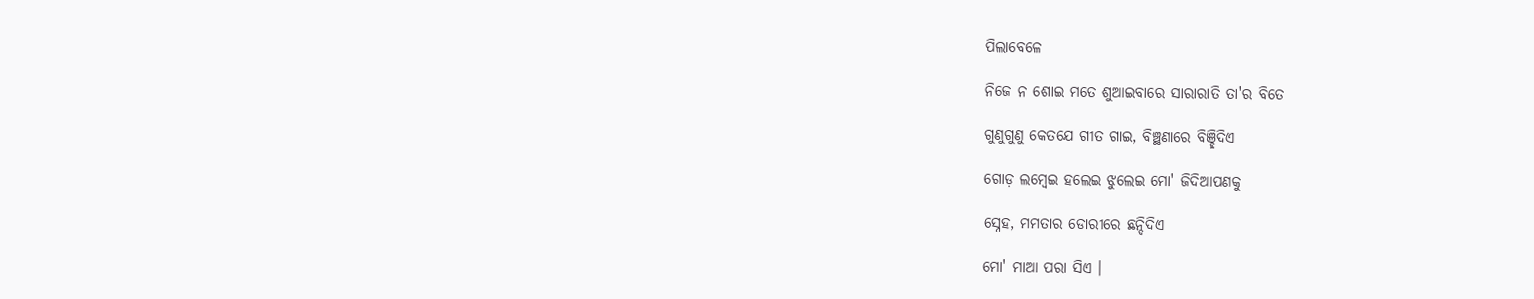ପିଲାବେଳେ

ନିଜେ ନ ଶୋଇ ମତେ ଶୁଆଇବାରେ ସାରାରାତି ତା'ର ବିତେ

ଗୁଣୁଗୁଣୁ କେତଯେ ଗୀତ ଗାଇ, ବିଞ୍ଛଣାରେ ବିଞ୍ଛିଦିଏ

ଗୋଡ଼ ଲମ୍ବେଇ ହଲେଇ ଝୁଲେଇ ମୋ' ଜିଦିଆପଣକୁ

ସ୍ନେହ, ମମତାର ଡୋରୀରେ ଛନ୍ଦିଦିଏ

ମୋ' ମାଆ ପରା ସିଏ ।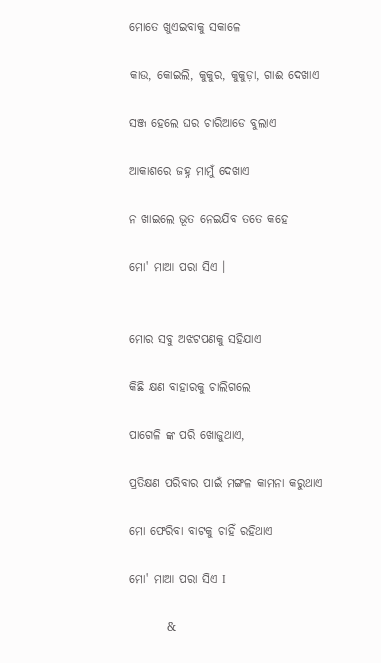ମୋତେ ଖୁଏଇବାକୁ ସକାଳେ

କାଉ, କୋଇଲି, କୁକୁର, କୁକୁଡ଼ା, ଗାଈ ଦେଖାଏ

ସଞ୍ଜ ହେଲେ ଘର ଚାରିଆଡେ ବୁଲାଏ

ଆକାଶରେ ଜହ୍ନ ମାମୁଁ ଦେଖାଏ

ନ ଖାଇଲେ ଭୂତ ନେଇଯିବ ତତେ କହେ

ମୋ' ମାଆ ପରା ସିଏ ।


ମୋର ସବୁ ଅଝଟପଣକୁ ସହିଯାଏ

କିଛି କ୍ଷଣ ବାହାରକୁ ଚାଲିଗଲେ

ପାଗେଳି ଙ୍କ ପରି ଖୋଜୁଥାଏ,

ପ୍ରତିକ୍ଷଣ ପରିବାର ପାଇଁ ମଙ୍ଗଳ କାମନା କରୁଥାଏ

ମୋ ଫେରିବା ବାଟକୁ ଚାହିଁ ରହିଥାଏ

ମୋ' ମାଆ ପରା ସିଏ I

        &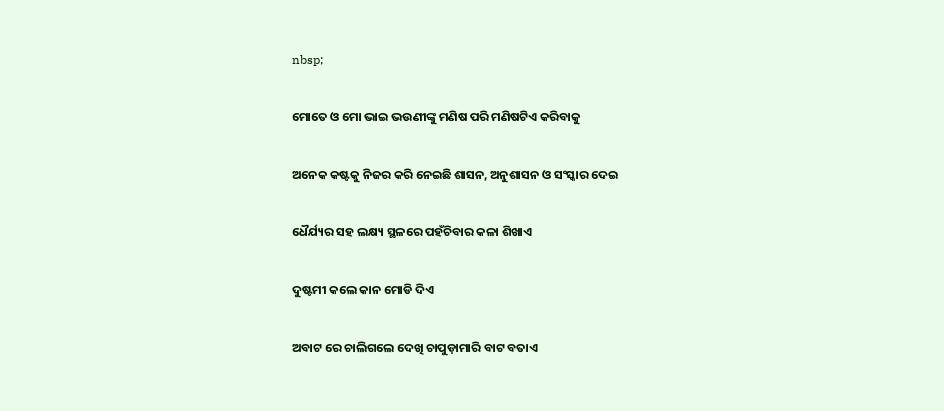nbsp;

ମୋତେ ଓ ମୋ ଭାଇ ଭଉଣୀଙ୍କୁ ମଣିଷ ପରି ମଣିଷଟିଏ କରିବାକୁ

ଅନେକ କଷ୍ଟକୁ ନିଜର କରି ନେଇଛି ଶାସନ, ଅନୁଶାସନ ଓ ସଂସ୍କାର ଦେଇ

ଧୈର୍ଯ୍ୟର ସହ ଲକ୍ଷ୍ୟ ସ୍ଥଳରେ ପହଁଚିବାର କଳା ଶିଖାଏ

ଦୁଷ୍ଟମୀ କଲେ କାନ ମୋଡି ଦିଏ

ଅବାଟ ରେ ଚାଲିଗଲେ ଦେଖି ଚାପୁଡ଼ାମାରି ବାଟ ବତାଏ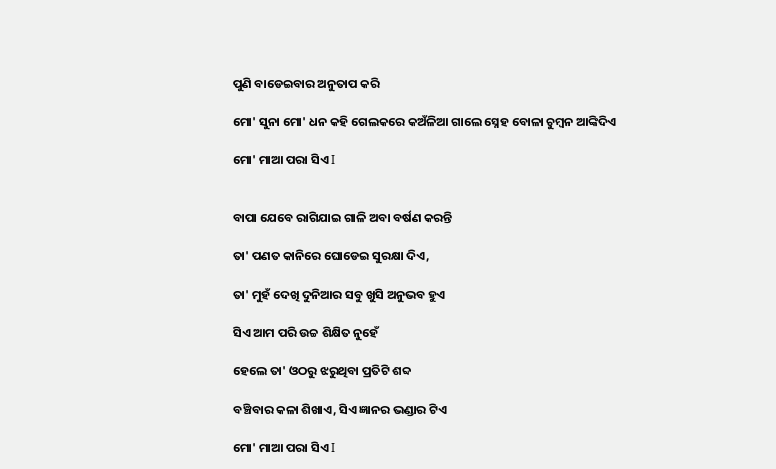ପୁଣି ବାଡେଇବାର ଅନୁତାପ କରି

ମୋ' ସୁନା ମୋ' ଧନ କହି ଗେଲକରେ କଅଁଳିଆ ଗାଲେ ସ୍ନେହ ବୋଳା ଚୁମ୍ବନ ଆଙ୍କିଦିଏ

ମୋ' ମାଆ ପରା ସିଏ I


ବାପା ଯେବେ ରାଗିଯାଇ ଗାଳି ଅବା ବର୍ଷଣ କରନ୍ତି

ତା' ପଣତ କାନିରେ ଘୋଡେଇ ସୁରକ୍ଷା ଦିଏ,

ତା' ମୁହଁ ଦେଖି ଦୁନିଆର ସବୁ ଖୁସି ଅନୁଭବ ହୁଏ

ସିଏ ଆମ ପରି ଉଚ୍ଚ ଶିକ୍ଷିତ ନୁହେଁ

ହେଲେ ତା' ଓଠରୁ ଝରୁଥିବା ପ୍ରତିଟି ଶବ୍ଦ

ବଞ୍ଚିବାର କଳା ଶିଖାଏ, ସିଏ ଜ୍ଞାନର ଭଣ୍ଡାର ଟିଏ

ମୋ' ମାଆ ପରା ସିଏ I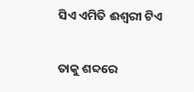ସିଏ ଏମିତି ଈଶ୍ୱରୀ ଟିଏ

ତାକୁ ଶବ୍ଦରେ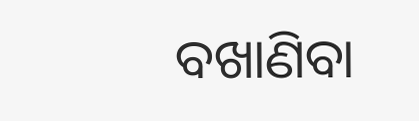ବଖାଣିବା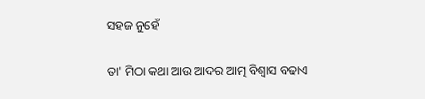ସହଜ ନୁହେଁ

ତା' ମିଠା କଥା ଆଉ ଆଦର ଆତ୍ମ ବିଶ୍ବାସ ବଢାଏ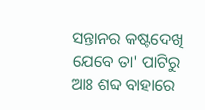ସନ୍ତାନର କଷ୍ଟଦେଖି ଯେବେ ତା' ପାଟିରୁ ଆଃ ଶବ୍ଦ ବାହାରେ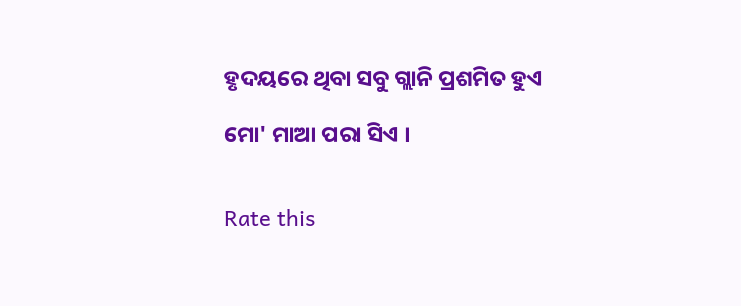ହୃଦୟରେ ଥିବା ସବୁ ଗ୍ଲାନି ପ୍ରଶମିତ ହୁଏ

ମୋ' ମାଆ ପରା ସିଏ ।


Rate this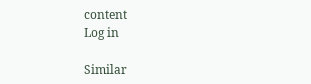content
Log in

Similar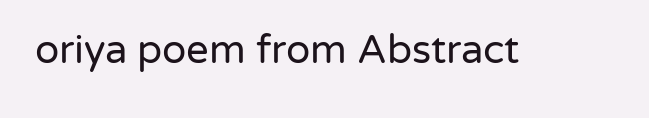oriya poem from Abstract